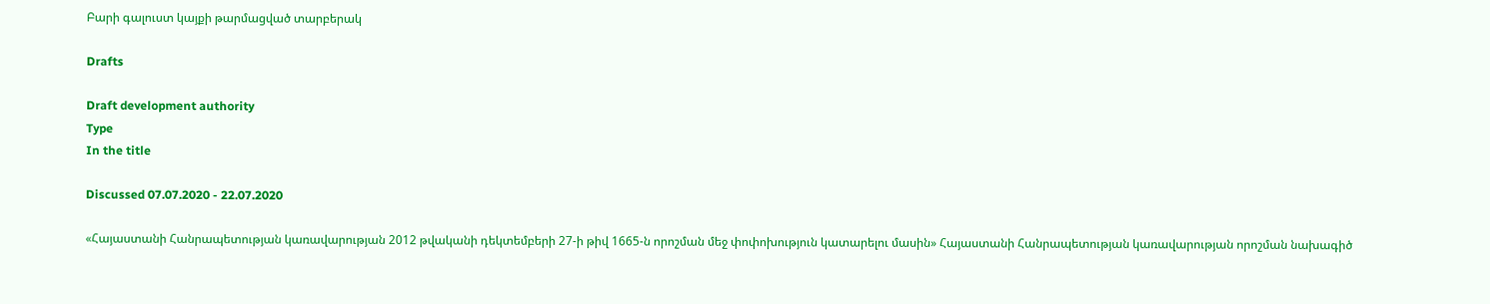Բարի գալուստ կայքի թարմացված տարբերակ

Drafts

Draft development authority
Type
In the title

Discussed 07.07.2020 - 22.07.2020

«Հայաստանի Հանրապետության կառավարության 2012 թվականի դեկտեմբերի 27-ի թիվ 1665-ն որոշման մեջ փոփոխություն կատարելու մասին» Հայաստանի Հանրապետության կառավարության որոշման նախագիծ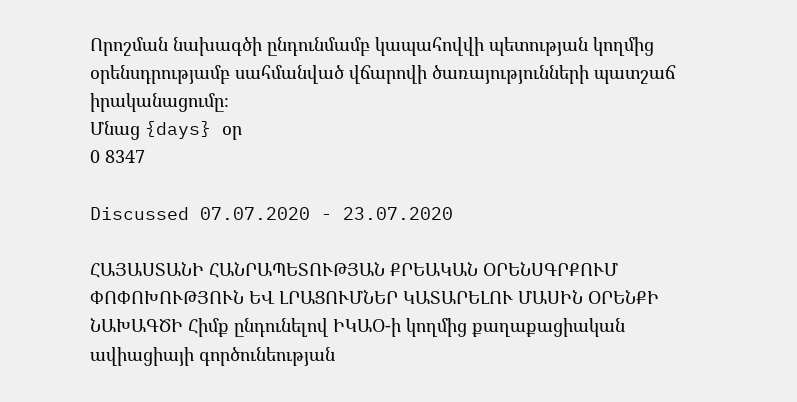Որոշման նախագծի ընդունմամբ կապահովվի պետության կողմից օրենսդրությամբ սահմանված վճարովի ծառայությունների պատշաճ իրականացումը։
Մնաց {days} օր
0 8347

Discussed 07.07.2020 - 23.07.2020

ՀԱՅԱՍՏԱՆԻ ՀԱՆՐԱՊԵՏՈՒԹՅԱՆ ՔՐԵԱԿԱՆ ՕՐԵՆՍԳՐՔՈՒՄ ՓՈՓՈԽՈՒԹՅՈՒՆ ԵՎ ԼՐԱՑՈՒՄՆԵՐ ԿԱՏԱՐԵԼՈՒ ՄԱՍԻՆ ՕՐԵՆՔԻ ՆԱԽԱԳԾԻ Հիմք ընդունելով ԻԿԱՕ-ի կողմից քաղաքացիական ավիացիայի գործունեության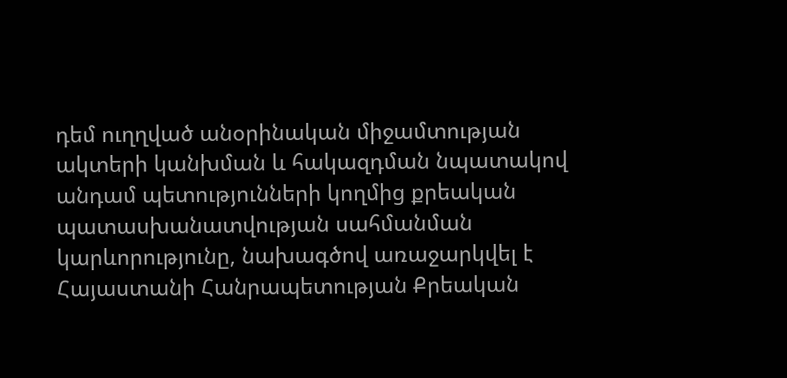դեմ ուղղված անօրինական միջամտության ակտերի կանխման և հակազդման նպատակով անդամ պետությունների կողմից քրեական պատասխանատվության սահմանման կարևորությունը, նախագծով առաջարկվել է Հայաստանի Հանրապետության Քրեական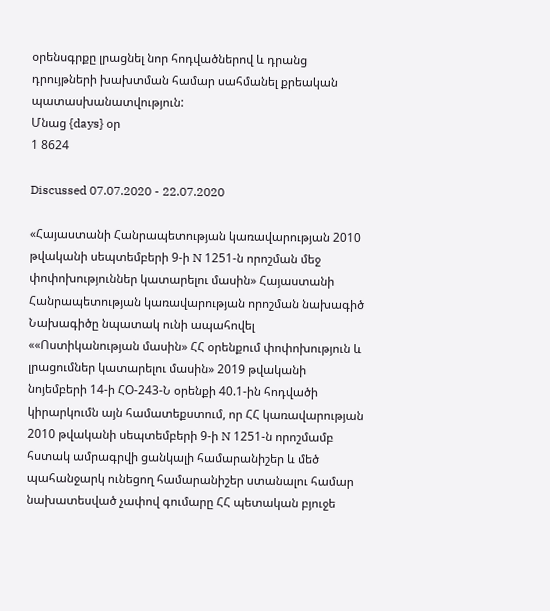օրենսգրքը լրացնել նոր հոդվածներով և դրանց դրույթների խախտման համար սահմանել քրեական   պատասխանատվություն:
Մնաց {days} օր
1 8624

Discussed 07.07.2020 - 22.07.2020

«Հայաստանի Հանրապետության կառավարության 2010 թվականի սեպտեմբերի 9-ի N 1251-ն որոշման մեջ փոփոխություններ կատարելու մասին» Հայաստանի Հանրապետության կառավարության որոշման նախագիծ Նախագիծը նպատակ ունի ապահովել ««Ոստիկանության մասին» ՀՀ օրենքում փոփոխություն և լրացումներ կատարելու մասին» 2019 թվականի նոյեմբերի 14-ի ՀO-243-Ն օրենքի 40.1-ին հոդվածի կիրարկումն այն համատեքստում, որ ՀՀ կառավարության 2010 թվականի սեպտեմբերի 9-ի N 1251-ն որոշմամբ հստակ ամրագրվի ցանկալի համարանիշեր և մեծ պահանջարկ ունեցող համարանիշեր ստանալու համար նախատեսված չափով գումարը ՀՀ պետական բյուջե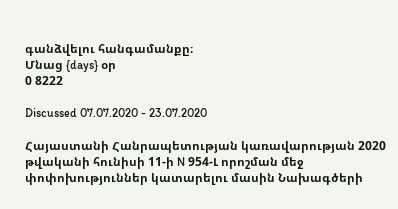գանձվելու հանգամանքը։
Մնաց {days} օր
0 8222

Discussed 07.07.2020 - 23.07.2020

Հայաստանի Հանրապետության կառավարության 2020 թվականի հունիսի 11-ի N 954-Լ որոշման մեջ փոփոխություններ կատարելու մասին Նախագծերի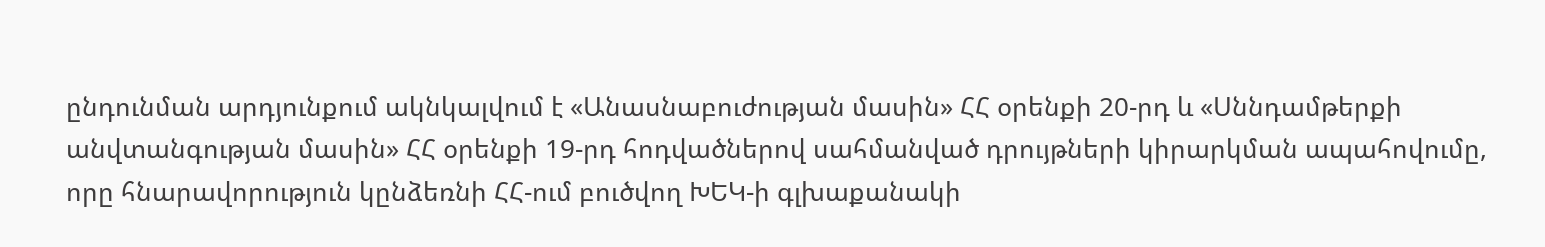ընդունման արդյունքում ակնկալվում է «Անասնաբուժության մասին» ՀՀ օրենքի 20-րդ և «Սննդամթերքի անվտանգության մասին» ՀՀ օրենքի 19-րդ հոդվածներով սահմանված դրույթների կիրարկման ապահովումը, որը հնարավորություն կընձեռնի ՀՀ-ում բուծվող ԽԵԿ-ի գլխաքանակի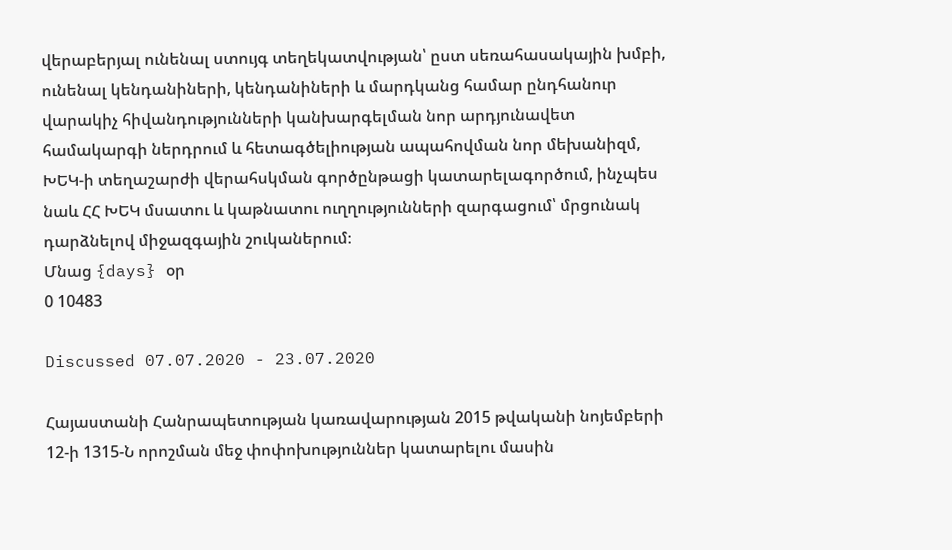վերաբերյալ ունենալ ստույգ տեղեկատվության՝ ըստ սեռահասակային խմբի, ունենալ կենդանիների, կենդանիների և մարդկանց համար ընդհանուր վարակիչ հիվանդությունների կանխարգելման նոր արդյունավետ համակարգի ներդրում և հետագծելիության ապահովման նոր մեխանիզմ, ԽԵԿ-ի տեղաշարժի վերահսկման գործընթացի կատարելագործում, ինչպես նաև ՀՀ ԽԵԿ մսատու և կաթնատու ուղղությունների զարգացում՝ մրցունակ դարձնելով միջազգային շուկաներում։
Մնաց {days} օր
0 10483

Discussed 07.07.2020 - 23.07.2020

Հայաստանի Հանրապետության կառավարության 2015 թվականի նոյեմբերի 12-ի 1315-Ն որոշման մեջ փոփոխություններ կատարելու մասին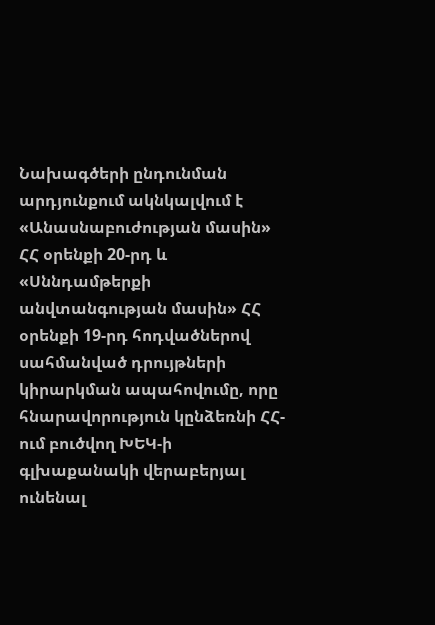Նախագծերի ընդունման արդյունքում ակնկալվում է «Անասնաբուժության մասին» ՀՀ օրենքի 20-րդ և «Սննդամթերքի անվտանգության մասին» ՀՀ օրենքի 19-րդ հոդվածներով սահմանված դրույթների կիրարկման ապահովումը, որը հնարավորություն կընձեռնի ՀՀ-ում բուծվող ԽԵԿ-ի գլխաքանակի վերաբերյալ ունենալ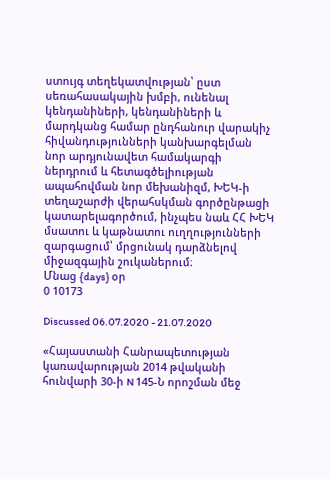ստույգ տեղեկատվության՝ ըստ սեռահասակային խմբի, ունենալ կենդանիների, կենդանիների և մարդկանց համար ընդհանուր վարակիչ հիվանդությունների կանխարգելման նոր արդյունավետ համակարգի ներդրում և հետագծելիության ապահովման նոր մեխանիզմ, ԽԵԿ-ի տեղաշարժի վերահսկման գործընթացի կատարելագործում, ինչպես նաև ՀՀ ԽԵԿ մսատու և կաթնատու ուղղությունների զարգացում՝ մրցունակ դարձնելով միջազգային շուկաներում։
Մնաց {days} օր
0 10173

Discussed 06.07.2020 - 21.07.2020

«Հայաստանի Հանրապետության կառավարության 2014 թվականի հունվարի 30-ի N 145-Ն որոշման մեջ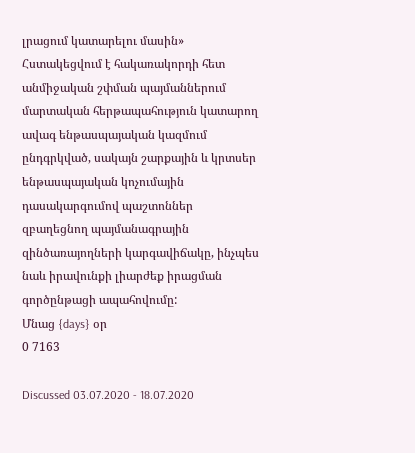լրացում կատարելու մասին» Հստակեցվում է հակառակորդի հետ անմիջական շփման պայմաններում մարտական հերթապահություն կատարող ավագ ենթասպայական կազմում ընդգրկված, սակայն շարքային և կրտսեր ենթասպայական կոչումային դասակարգումով պաշտոններ զբաղեցնող պայմանագրային զինծառայողների կարգավիճակը, ինչպես նաև իրավունքի լիարժեք իրացման գործընթացի ապահովումը:
Մնաց {days} օր
0 7163

Discussed 03.07.2020 - 18.07.2020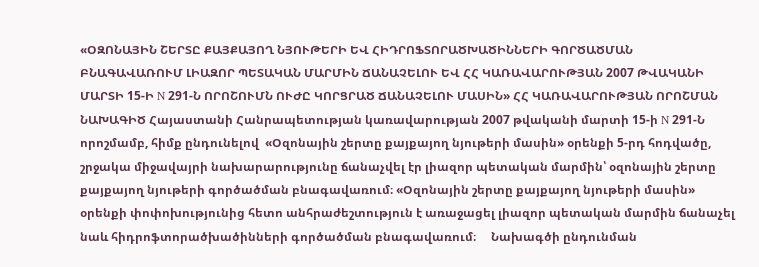«ՕԶՈՆԱՅԻՆ ՇԵՐՏԸ ՔԱՅՔԱՅՈՂ ՆՅՈՒԹԵՐԻ ԵՎ ՀԻԴՐՈՖՏՈՐԱԾԽԱԾԻՆՆԵՐԻ ԳՈՐԾԱԾՄԱՆ ԲՆԱԳԱՎԱՌՈՒՄ ԼԻԱԶՈՐ ՊԵՏԱԿԱՆ ՄԱՐՄԻՆ ՃԱՆԱՉԵԼՈՒ ԵՎ ՀՀ ԿԱՌԱՎԱՐՈՒԹՅԱՆ 2007 ԹՎԱԿԱՆԻ ՄԱՐՏԻ 15-Ի N 291-Ն ՈՐՈՇՈՒՄՆ ՈՒԺԸ ԿՈՐՑՐԱԾ ՃԱՆԱՉԵԼՈՒ ՄԱՍԻՆ» ՀՀ ԿԱՌԱՎԱՐՈՒԹՅԱՆ ՈՐՈՇՄԱՆ ՆԱԽԱԳԻԾ Հայաստանի Հանրապետության կառավարության 2007 թվականի մարտի 15-ի N 291-Ն որոշմամբ, հիմք ընդունելով  «Օզոնային շերտը քայքայող նյութերի մասին» օրենքի 5-րդ հոդվածը, շրջակա միջավայրի նախարարությունը ճանաչվել էր լիազոր պետական մարմին՝ օզոնային շերտը քայքայող նյութերի գործածման բնագավառում։ «Օզոնային շերտը քայքայող նյութերի մասին» օրենքի փոփոխությունից հետո անհրաժեշտություն է առաջացել լիազոր պետական մարմին ճանաչել նաև հիդրոֆտորածխածինների գործածման բնագավառում։     Նախագծի ընդունման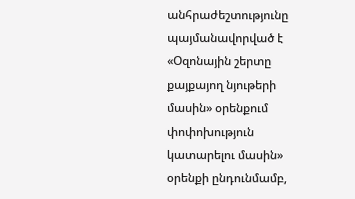անհրաժեշտությունը պայմանավորված է «Օզոնային շերտը քայքայող նյութերի մասին» օրենքում փոփոխություն կատարելու մասին» օրենքի ընդունմամբ,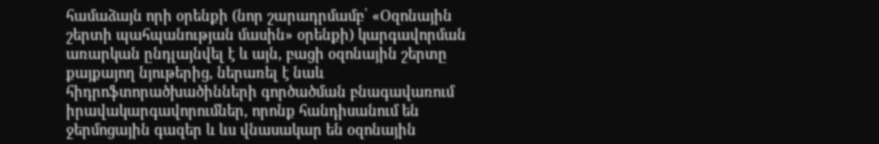համաձայն որի օրենքի (նոր շարադրմամբ՝ «Օզոնային շերտի պահպանության մասին» օրենքի) կարգավորման առարկան ընդլայնվել է և այն, բացի օզոնային շերտը քայքայող նյութերից, ներառել է նաև հիդրոֆտորածխածինների գործածման բնագավառում իրավակարգավորումներ, որոնք հանդիսանում են ջերմոցային գազեր և ևս վնասակար են օզոնային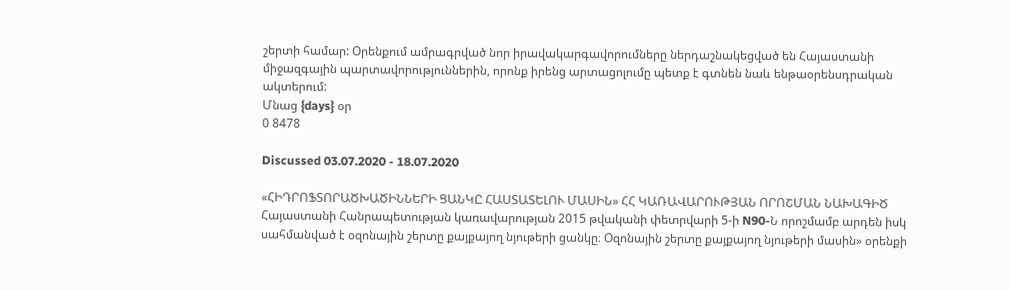շերտի համար: Օրենքում ամրագրված նոր իրավակարգավորումները ներդաշնակեցված են Հայաստանի միջազգային պարտավորություններին, որոնք իրենց արտացոլումը պետք է գտնեն նաև ենթաօրենսդրական ակտերում:
Մնաց {days} օր
0 8478

Discussed 03.07.2020 - 18.07.2020

«ՀԻԴՐՈՖՏՈՐԱԾԽԱԾԻՆՆԵՐԻ ՑԱՆԿԸ ՀԱՍՏԱՏԵԼՈՒ ՄԱՍԻՆ» ՀՀ ԿԱՌԱՎԱՐՈՒԹՅԱՆ ՈՐՈՇՄԱՆ ՆԱԽԱԳԻԾ Հայաստանի Հանրապետության կառավարության 2015 թվականի փետրվարի 5-ի N90-Ն որոշմամբ արդեն իսկ սահմանված է օզոնային շերտը քայքայող նյութերի ցանկը։ Օզոնային շերտը քայքայող նյութերի մասին» օրենքի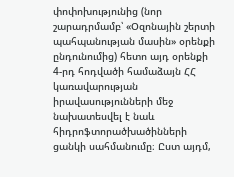փոփոխությունից (նոր շարադրմամբ՝ «Օզոնային շերտի պահպանության մասին» օրենքի ընդունումից) հետո այդ օրենքի 4-րդ հոդվածի համաձայն ՀՀ կառավարության իրավասությունների մեջ նախատեսվել է նաև հիդրոֆտորածխածինների ցանկի սահմանումը։ Ըստ այդմ,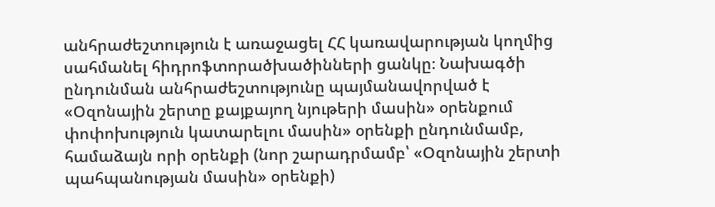անհրաժեշտություն է առաջացել ՀՀ կառավարության կողմից սահմանել հիդրոֆտորածխածինների ցանկը։ Նախագծի ընդունման անհրաժեշտությունը պայմանավորված է «Օզոնային շերտը քայքայող նյութերի մասին» օրենքում փոփոխություն կատարելու մասին» օրենքի ընդունմամբ, համաձայն որի օրենքի (նոր շարադրմամբ՝ «Օզոնային շերտի պահպանության մասին» օրենքի)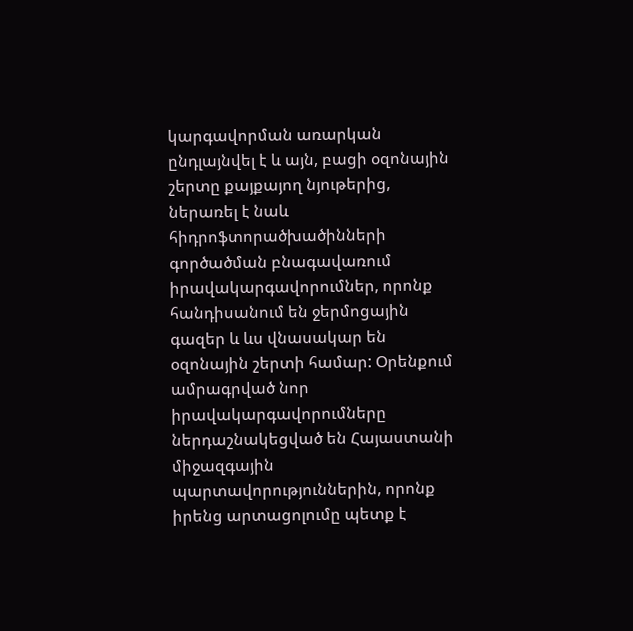կարգավորման առարկան ընդլայնվել է և այն, բացի օզոնային շերտը քայքայող նյութերից, ներառել է նաև հիդրոֆտորածխածինների գործածման բնագավառում իրավակարգավորումներ, որոնք հանդիսանում են ջերմոցային գազեր և ևս վնասակար են օզոնային շերտի համար: Օրենքում ամրագրված նոր իրավակարգավորումները ներդաշնակեցված են Հայաստանի միջազգային պարտավորություններին, որոնք իրենց արտացոլումը պետք է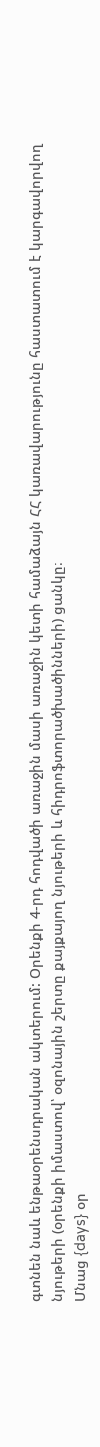գտնեն նաև ենթաօրենսդրական ակտերում: Օրենքի 4-րդ հոդվածի առաջին մասի առաջին կետի համաձայն ՀՀ կառավարությունը հաստատում է կարգավորվող նյութերի (օրենքի իմաստով՝ օզոնային շերտը քայքայող նյութերի և հիդրոֆտորածխածինների) ցանկը։
Մնաց {days} օր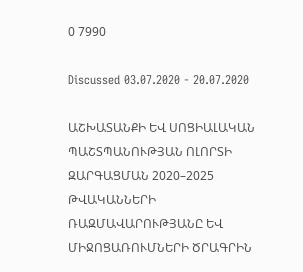0 7990

Discussed 03.07.2020 - 20.07.2020

ԱՇԽԱՏԱՆՔԻ ԵՎ ՍՈՑԻԱԼԱԿԱՆ ՊԱՇՏՊԱՆՈՒԹՅԱՆ ՈԼՈՐՏԻ ԶԱՐԳԱՑՄԱՆ 2020–2025 ԹՎԱԿԱՆՆԵՐԻ ՌԱԶՄԱՎԱՐՈՒԹՅԱՆԸ ԵՎ ՄԻՋՈՑԱՌՈՒՄՆԵՐԻ ԾՐԱԳՐԻՆ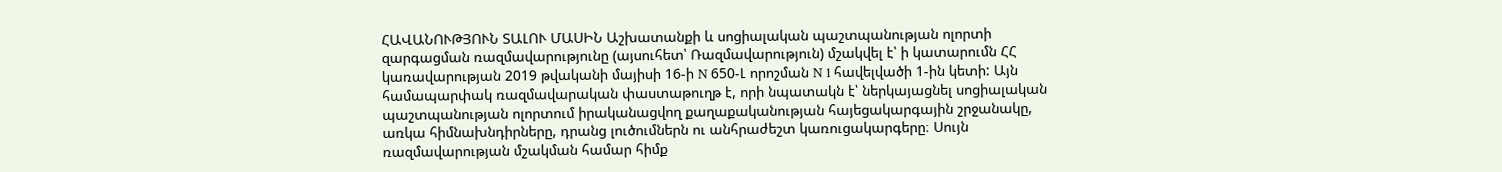ՀԱՎԱՆՈՒԹՅՈՒՆ ՏԱԼՈՒ ՄԱՍԻՆ Աշխատանքի և սոցիալական պաշտպանության ոլորտի զարգացման ռազմավարությունը (այսուհետ՝ Ռազմավարություն) մշակվել է՝ ի կատարումն ՀՀ կառավարության 2019 թվականի մայիսի 16-ի N 650-Լ որոշման N 1 հավելվածի 1-ին կետի: Այն համապարփակ ռազմավարական փաստաթուղթ է, որի նպատակն է՝ ներկայացնել սոցիալական պաշտպանության ոլորտում իրականացվող քաղաքականության հայեցակարգային շրջանակը, առկա հիմնախնդիրները, դրանց լուծումներն ու անհրաժեշտ կառուցակարգերը։ Սույն ռազմավարության մշակման համար հիմք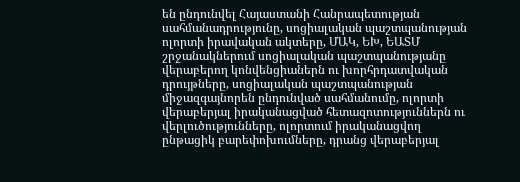են ընդունվել Հայաստանի Հանրապետության սահմանադրությունը, սոցիալական պաշտպանության ոլորտի իրավական ակտերը, ՄԱԿ, ԵԽ, ԵԱՏՄ շրջանակներում սոցիալական պաշտպանությանը վերաբերող կոնվենցիաներն ու խորհրդատվական դրույթները, սոցիալական պաշտպանության միջազգայնորեն ընդունված սահմանումը, ոլորտի վերաբերյալ իրականացված հետազոտություններն ու վերլուծությունները, ոլորտում իրականացվող ընթացիկ բարեփոխումները, դրանց վերաբերյալ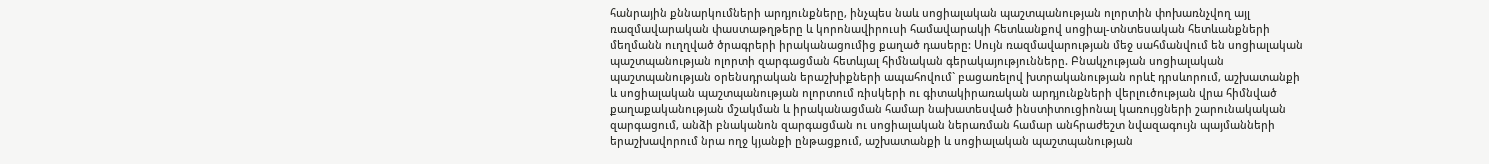հանրային քննարկումների արդյունքները, ինչպես նաև սոցիալական պաշտպանության ոլորտին փոխառնչվող այլ ռազմավարական փաստաթղթերը և կորոնավիրուսի համավարակի հետևանքով սոցիալ-տնտեսական հետևանքների մեղմանն ուղղված ծրագրերի իրականացումից քաղած դասերը: Սույն ռազմավարության մեջ սահմանվում են սոցիալական պաշտպանության ոլորտի զարգացման հետևյալ հիմնական գերակայությունները. Բնակչության սոցիալական պաշտպանության օրենսդրական երաշխիքների ապահովում` բացառելով խտրականության որևէ դրսևորում, աշխատանքի և սոցիալական պաշտպանության ոլորտում ռիսկերի ու գիտակիրառական արդյունքների վերլուծության վրա հիմնված քաղաքականության մշակման և իրականացման համար նախատեսված ինստիտուցիոնալ կառույցների շարունակական զարգացում, անձի բնականոն զարգացման ու սոցիալական ներառման համար անհրաժեշտ նվազագույն պայմանների երաշխավորում նրա ողջ կյանքի ընթացքում, աշխատանքի և սոցիալական պաշտպանության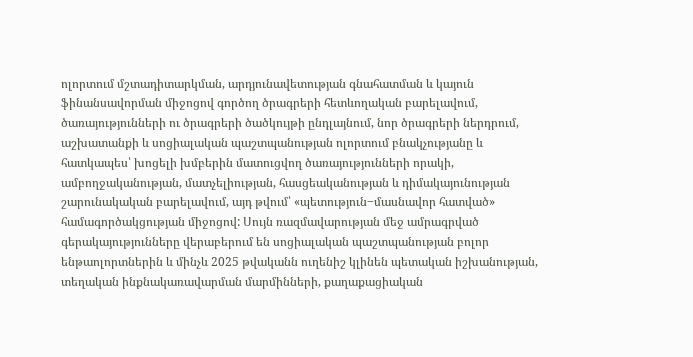ոլորտում մշտադիտարկման, արդյունավետության գնահատման և կայուն ֆինանսավորման միջոցով գործող ծրագրերի հետևողական բարելավում, ծառայությունների ու ծրագրերի ծածկույթի ընդլայնում, նոր ծրագրերի ներդրում, աշխատանքի և սոցիալական պաշտպանության ոլորտում բնակչությանը և հատկապես՝ խոցելի խմբերին մատուցվող ծառայությունների որակի, ամբողջականության, մատչելիության, հասցեականության և դիմակայունության շարունակական բարելավում, այդ թվում՝ «պետություն‒մասնավոր հատված» համագործակցության միջոցով: Սույն ռազմավարության մեջ ամրագրված գերակայությունները վերաբերում են սոցիալական պաշտպանության բոլոր ենթաոլորտներին և մինչև 2025 թվականն ուղենիշ կլինեն պետական իշխանության, տեղական ինքնակառավարման մարմինների, քաղաքացիական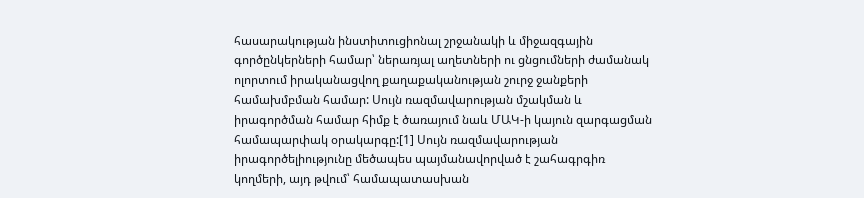հասարակության ինստիտուցիոնալ շրջանակի և միջազգային գործընկերների համար՝ ներառյալ աղետների ու ցնցումների ժամանակ ոլորտում իրականացվող քաղաքականության շուրջ ջանքերի համախմբման համար: Սույն ռազմավարության մշակման և իրագործման համար հիմք է ծառայում նաև ՄԱԿ-ի կայուն զարգացման համապարփակ օրակարգը:[1] Սույն ռազմավարության իրագործելիությունը մեծապես պայմանավորված է շահագրգիռ կողմերի, այդ թվում՝ համապատասխան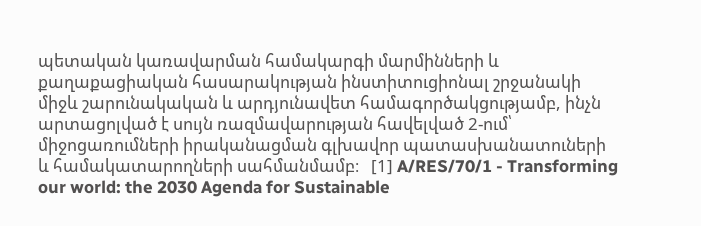պետական կառավարման համակարգի մարմինների և քաղաքացիական հասարակության ինստիտուցիոնալ շրջանակի միջև շարունակական և արդյունավետ համագործակցությամբ, ինչն արտացոլված է սույն ռազմավարության հավելված 2-ում՝ միջոցառումների իրականացման գլխավոր պատասխանատուների և համակատարողների սահմանմամբ։   [1] A/RES/70/1 - Transforming our world: the 2030 Agenda for Sustainable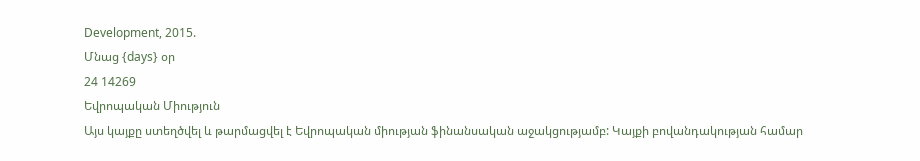Development, 2015.
Մնաց {days} օր
24 14269
Եվրոպական Միություն
Այս կայքը ստեղծվել և թարմացվել է Եվրոպական միության ֆինանսական աջակցությամբ: Կայքի բովանդակության համար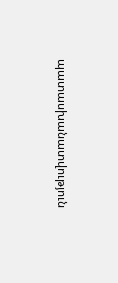պատասխանատվություն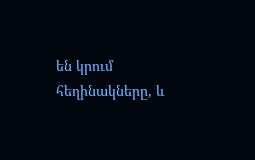են կրում հեղինակները, և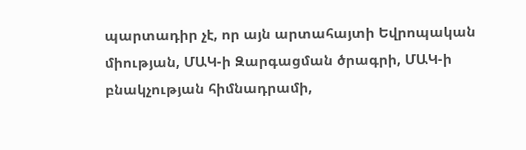պարտադիր չէ, որ այն արտահայտի Եվրոպական միության, ՄԱԿ-ի Զարգացման ծրագրի, ՄԱԿ-ի բնակչության հիմնադրամի,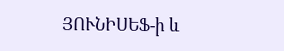ՅՈՒՆԻՍԵՖ-ի և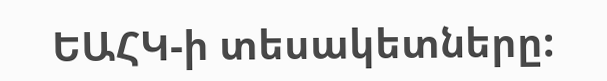ԵԱՀԿ-ի տեսակետները: